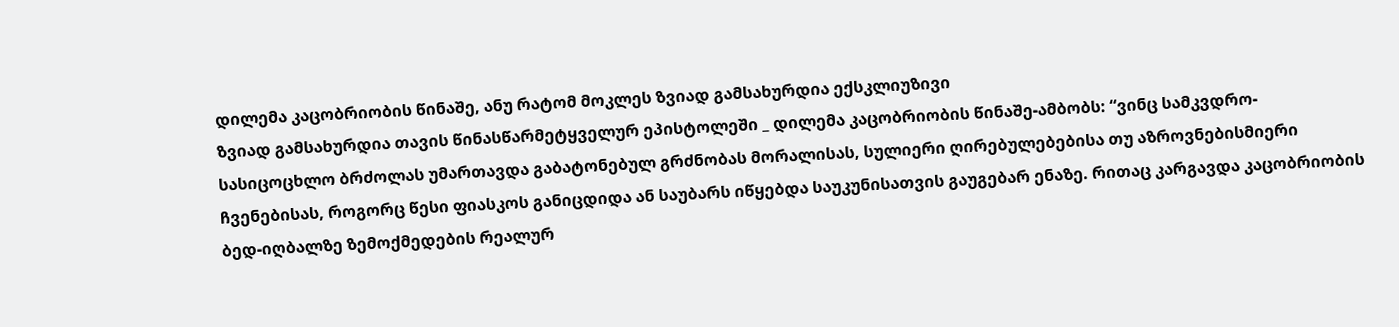დილემა კაცობრიობის წინაშე, ანუ რატომ მოკლეს ზვიად გამსახურდია ექსკლიუზივი
ზვიად გამსახურდია თავის წინასწარმეტყველურ ეპისტოლეში _ დილემა კაცობრიობის წინაშე-ამბობს: “ვინც სამკვდრო-სასიცოცხლო ბრძოლას უმართავდა გაბატონებულ გრძნობას მორალისას, სულიერი ღირებულებებისა თუ აზროვნებისმიერი ჩვენებისას, როგორც წესი ფიასკოს განიცდიდა ან საუბარს იწყებდა საუკუნისათვის გაუგებარ ენაზე. რითაც კარგავდა კაცობრიობის ბედ-იღბალზე ზემოქმედების რეალურ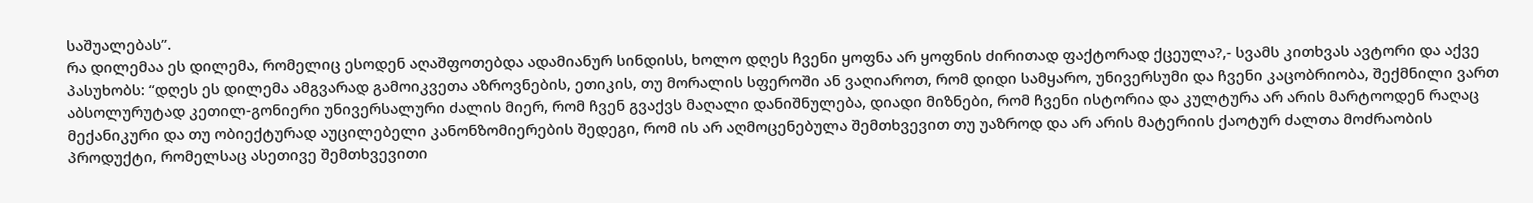საშუალებას”.
რა დილემაა ეს დილემა, რომელიც ესოდენ აღაშფოთებდა ადამიანურ სინდისს, ხოლო დღეს ჩვენი ყოფნა არ ყოფნის ძირითად ფაქტორად ქცეულა?,- სვამს კითხვას ავტორი და აქვე პასუხობს: “დღეს ეს დილემა ამგვარად გამოიკვეთა აზროვნების, ეთიკის, თუ მორალის სფეროში ან ვაღიაროთ, რომ დიდი სამყარო, უნივერსუმი და ჩვენი კაცობრიობა, შექმნილი ვართ აბსოლურუტად კეთილ-გონიერი უნივერსალური ძალის მიერ, რომ ჩვენ გვაქვს მაღალი დანიშნულება, დიადი მიზნები, რომ ჩვენი ისტორია და კულტურა არ არის მარტოოდენ რაღაც მექანიკური და თუ ობიექტურად აუცილებელი კანონზომიერების შედეგი, რომ ის არ აღმოცენებულა შემთხვევით თუ უაზროდ და არ არის მატერიის ქაოტურ ძალთა მოძრაობის პროდუქტი, რომელსაც ასეთივე შემთხვევითი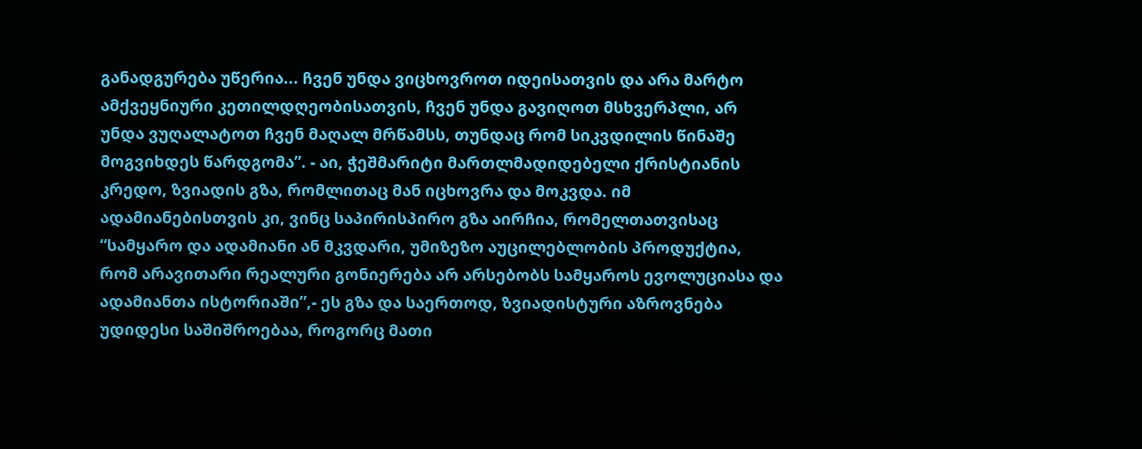განადგურება უწერია... ჩვენ უნდა ვიცხოვროთ იდეისათვის და არა მარტო ამქვეყნიური კეთილდღეობისათვის, ჩვენ უნდა გავიღოთ მსხვერპლი, არ უნდა ვუღალატოთ ჩვენ მაღალ მრწამსს, თუნდაც რომ სიკვდილის წინაშე მოგვიხდეს წარდგომა”. - აი, ჭეშმარიტი მართლმადიდებელი ქრისტიანის კრედო, ზვიადის გზა, რომლითაც მან იცხოვრა და მოკვდა. იმ ადამიანებისთვის კი, ვინც საპირისპირო გზა აირჩია, რომელთათვისაც “სამყარო და ადამიანი ან მკვდარი, უმიზეზო აუცილებლობის პროდუქტია, რომ არავითარი რეალური გონიერება არ არსებობს სამყაროს ევოლუციასა და ადამიანთა ისტორიაში”,- ეს გზა და საერთოდ, ზვიადისტური აზროვნება უდიდესი საშიშროებაა, როგორც მათი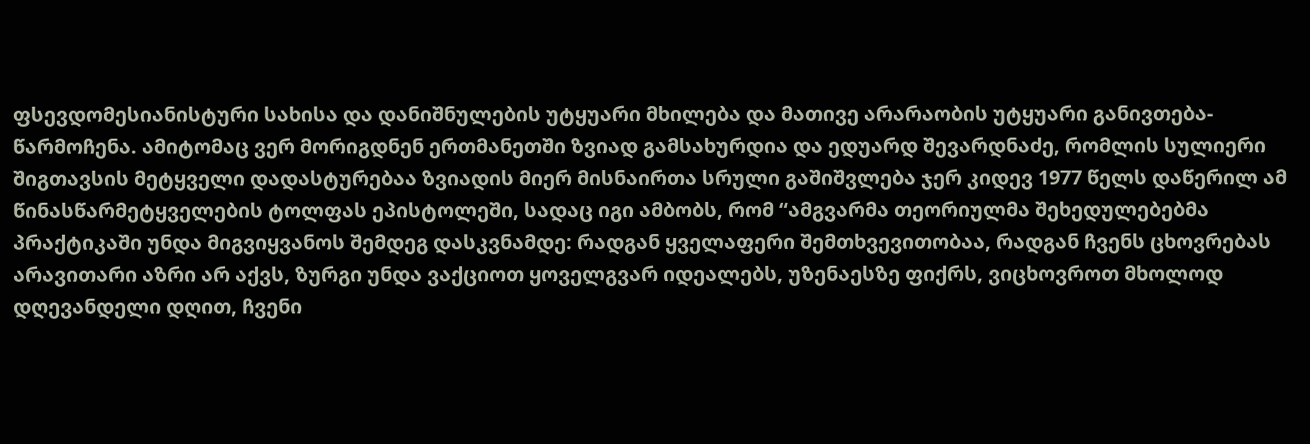ფსევდომესიანისტური სახისა და დანიშნულების უტყუარი მხილება და მათივე არარაობის უტყუარი განივთება-წარმოჩენა. ამიტომაც ვერ მორიგდნენ ერთმანეთში ზვიად გამსახურდია და ედუარდ შევარდნაძე, რომლის სულიერი შიგთავსის მეტყველი დადასტურებაა ზვიადის მიერ მისნაირთა სრული გაშიშვლება ჯერ კიდევ 1977 წელს დაწერილ ამ წინასწარმეტყველების ტოლფას ეპისტოლეში, სადაც იგი ამბობს, რომ “ამგვარმა თეორიულმა შეხედულებებმა პრაქტიკაში უნდა მიგვიყვანოს შემდეგ დასკვნამდე: რადგან ყველაფერი შემთხვევითობაა, რადგან ჩვენს ცხოვრებას არავითარი აზრი არ აქვს, ზურგი უნდა ვაქციოთ ყოველგვარ იდეალებს, უზენაესზე ფიქრს, ვიცხოვროთ მხოლოდ დღევანდელი დღით, ჩვენი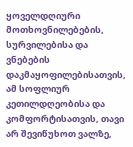ყოველდღიური მოთხოვნილებების, სურვილებისა და ვნებების დაკმაყოფილებისათვის, ამ სოფლიურ კეთილდღეობისა და კომფორტისათვის, თავი არ შევიწუხოთ ვალზე,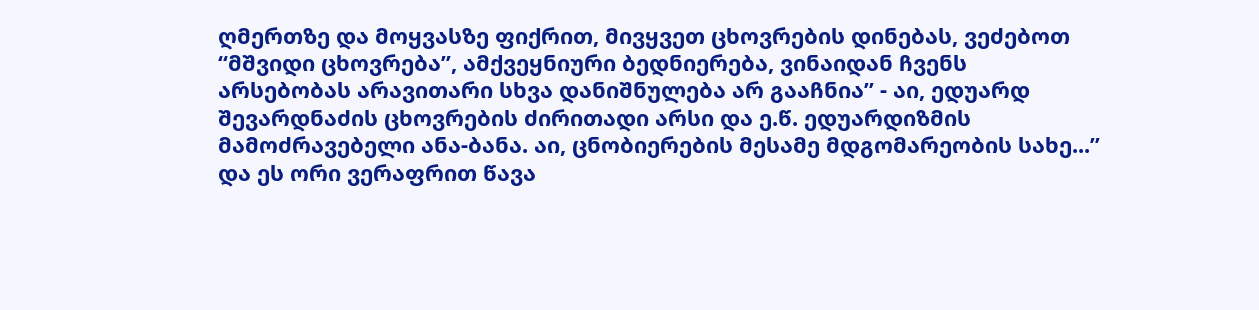ღმერთზე და მოყვასზე ფიქრით, მივყვეთ ცხოვრების დინებას, ვეძებოთ “მშვიდი ცხოვრება”, ამქვეყნიური ბედნიერება, ვინაიდან ჩვენს არსებობას არავითარი სხვა დანიშნულება არ გააჩნია” - აი, ედუარდ შევარდნაძის ცხოვრების ძირითადი არსი და ე.წ. ედუარდიზმის მამოძრავებელი ანა-ბანა. აი, ცნობიერების მესამე მდგომარეობის სახე...” და ეს ორი ვერაფრით წავა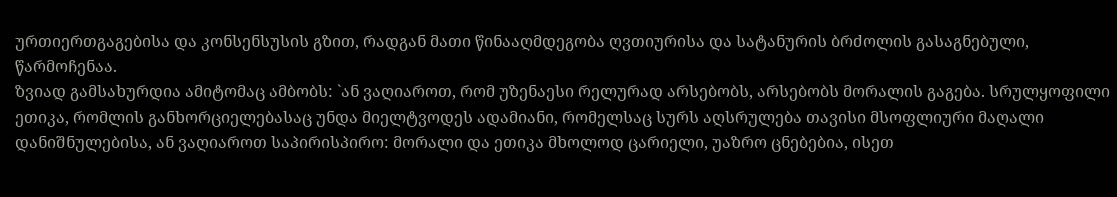ურთიერთგაგებისა და კონსენსუსის გზით, რადგან მათი წინააღმდეგობა ღვთიურისა და სატანურის ბრძოლის გასაგნებული, წარმოჩენაა.
ზვიად გამსახურდია ამიტომაც ამბობს: `ან ვაღიაროთ, რომ უზენაესი რელურად არსებობს, არსებობს მორალის გაგება. სრულყოფილი ეთიკა, რომლის განხორციელებასაც უნდა მიელტვოდეს ადამიანი, რომელსაც სურს აღსრულება თავისი მსოფლიური მაღალი დანიშნულებისა, ან ვაღიაროთ საპირისპირო: მორალი და ეთიკა მხოლოდ ცარიელი, უაზრო ცნებებია, ისეთ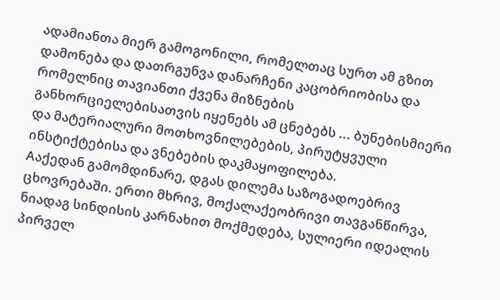ადამიანთა მიერ გამოგონილი, რომელთაც სურთ ამ გზით დამონება და დათრგუნვა დანარჩენი კაცობრიობისა და რომელნიც თავიანთი ქვენა მიზნების განხორციელებისათვის იყენებს ამ ცნებებს ... ბუნებისმიერი და მატერიალური მოთხოვნილებების, პირუტყვული ინსტიქტებისა და ვნებების დაკმაყოფილება.
Aაქედან გამომდინარე, დგას დილემა საზოგადოებრივ ცხოვრებაში. ერთი მხრივ, მოქალაქეობრივი თავგანწირვა, ნიადაგ სინდისის კარნახით მოქმედება, სულიერი იდეალის პირველ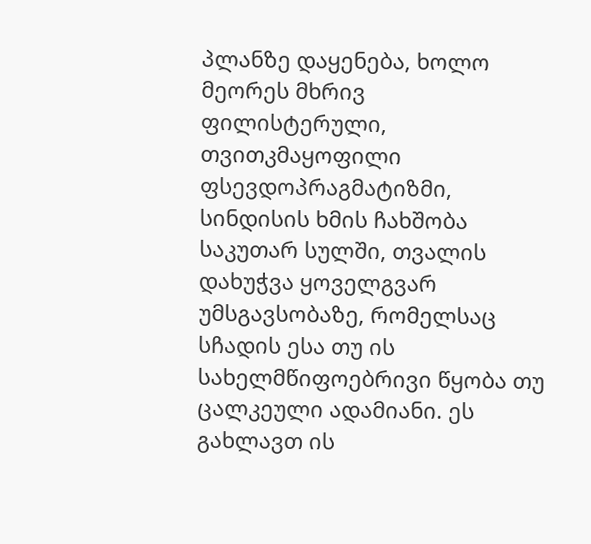პლანზე დაყენება, ხოლო მეორეს მხრივ ფილისტერული, თვითკმაყოფილი ფსევდოპრაგმატიზმი, სინდისის ხმის ჩახშობა საკუთარ სულში, თვალის დახუჭვა ყოველგვარ უმსგავსობაზე, რომელსაც სჩადის ესა თუ ის სახელმწიფოებრივი წყობა თუ ცალკეული ადამიანი. ეს გახლავთ ის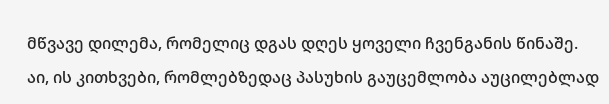მწვავე დილემა, რომელიც დგას დღეს ყოველი ჩვენგანის წინაშე. აი, ის კითხვები, რომლებზედაც პასუხის გაუცემლობა აუცილებლად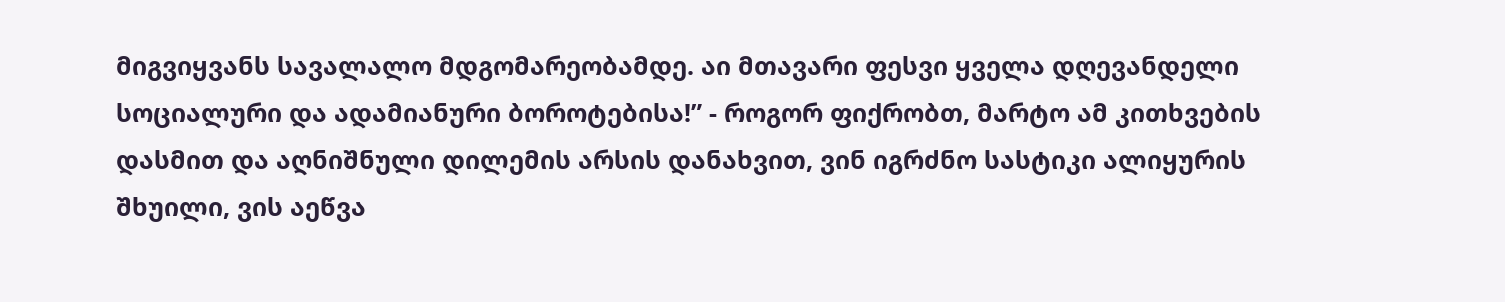მიგვიყვანს სავალალო მდგომარეობამდე. აი მთავარი ფესვი ყველა დღევანდელი სოციალური და ადამიანური ბოროტებისა!” - როგორ ფიქრობთ, მარტო ამ კითხვების დასმით და აღნიშნული დილემის არსის დანახვით, ვინ იგრძნო სასტიკი ალიყურის შხუილი, ვის აეწვა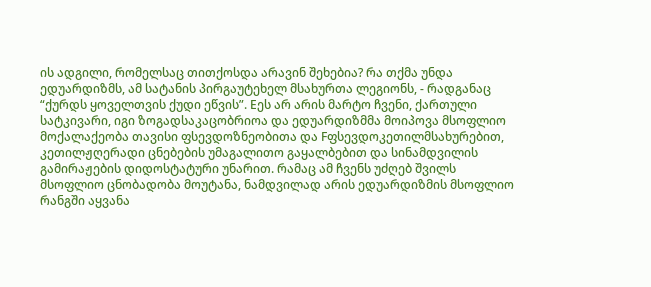ის ადგილი, რომელსაც თითქოსდა არავინ შეხებია? რა თქმა უნდა ედუარდიზმს, ამ სატანის პირგაუტეხელ მსახურთა ლეგიონს, - რადგანაც “ქურდს ყოველთვის ქუდი ეწვის”. Eეს არ არის მარტო ჩვენი, ქართული სატკივარი, იგი ზოგადსაკაცობრიოა და ედუარდიზმმა მოიპოვა მსოფლიო მოქალაქეობა თავისი ფსევდოზნეობითა და Fფსევდოკეთილმსახურებით, კეთილჟღერადი ცნებების უმაგალითო გაყალბებით და სინამდვილის გამირაჟების დიდოსტატური უნარით. რამაც ამ ჩვენს უძღებ შვილს მსოფლიო ცნობადობა მოუტანა, ნამდვილად არის ედუარდიზმის მსოფლიო რანგში აყვანა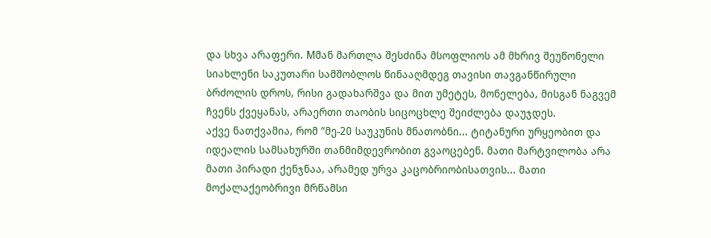და სხვა არაფერი. Mმან მართლა შესძინა მსოფლიოს ამ მხრივ შეუწონელი სიახლენი საკუთარი სამშობლოს წინააღმდეგ თავისი თავგანწირული ბრძოლის დროს, რისი გადახარშვა და მით უმეტეს, მონელება, მისგან ნაგვემ ჩვენს ქვეყანას, არაერთი თაობის სიცოცხლე შეიძლება დაუჯდეს.
აქვე ნათქვამია, რომ “მე-20 საუკუნის მნათობნი... ტიტანური ურყეობით და იდეალის სამსახურში თანმიმდევრობით გვაოცებენ. მათი მარტვილობა არა მათი პირადი ქენჯნაა, არამედ ურვა კაცობრიობისათვის... მათი მოქალაქეობრივი მრწამსი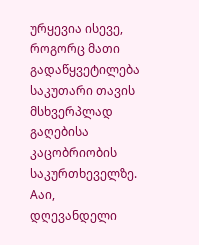ურყევია ისევე, როგორც მათი გადაწყვეტილება საკუთარი თავის მსხვერპლად გაღებისა კაცობრიობის საკურთხეველზე. Aაი, დღევანდელი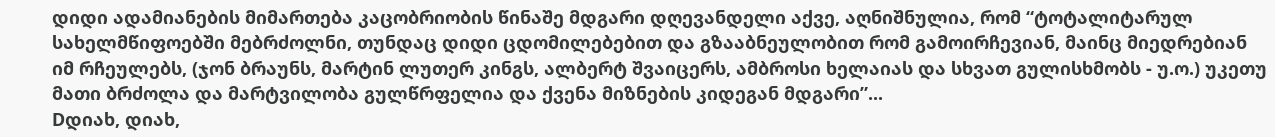დიდი ადამიანების მიმართება კაცობრიობის წინაშე მდგარი დღევანდელი აქვე, აღნიშნულია, რომ “ტოტალიტარულ სახელმწიფოებში მებრძოლნი, თუნდაც დიდი ცდომილებებით და გზააბნეულობით რომ გამოირჩევიან, მაინც მიედრებიან იმ რჩეულებს, (ჯონ ბრაუნს, მარტინ ლუთერ კინგს, ალბერტ შვაიცერს, ამბროსი ხელაიას და სხვათ გულისხმობს - უ.ო.) უკეთუ მათი ბრძოლა და მარტვილობა გულწრფელია და ქვენა მიზნების კიდეგან მდგარი”...
Dდიახ, დიახ,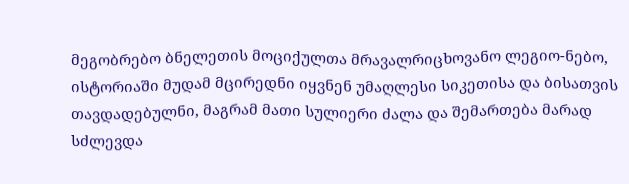მეგობრებო ბნელეთის მოციქულთა მრავალრიცხოვანო ლეგიო-ნებო, ისტორიაში მუდამ მცირედნი იყვნენ უმაღლესი სიკეთისა და ბისათვის თავდადებულნი, მაგრამ მათი სულიერი ძალა და შემართება მარად სძლევდა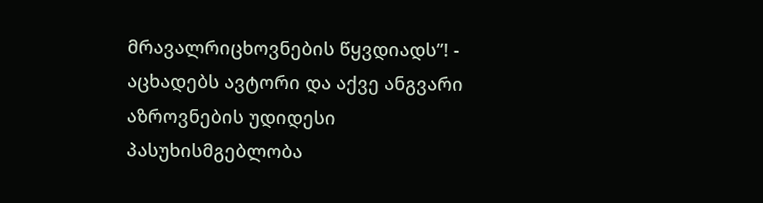მრავალრიცხოვნების წყვდიადს”! - აცხადებს ავტორი და აქვე ანგვარი აზროვნების უდიდესი პასუხისმგებლობა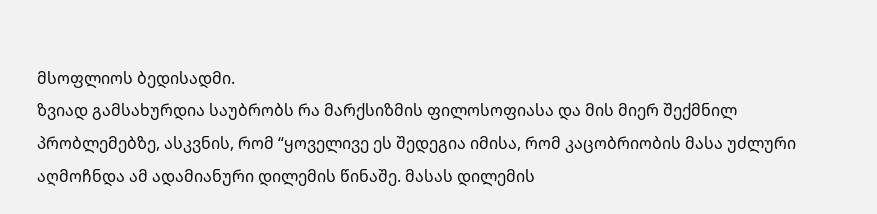მსოფლიოს ბედისადმი.
ზვიად გამსახურდია საუბრობს რა მარქსიზმის ფილოსოფიასა და მის მიერ შექმნილ პრობლემებზე, ასკვნის, რომ “ყოველივე ეს შედეგია იმისა, რომ კაცობრიობის მასა უძლური აღმოჩნდა ამ ადამიანური დილემის წინაშე. მასას დილემის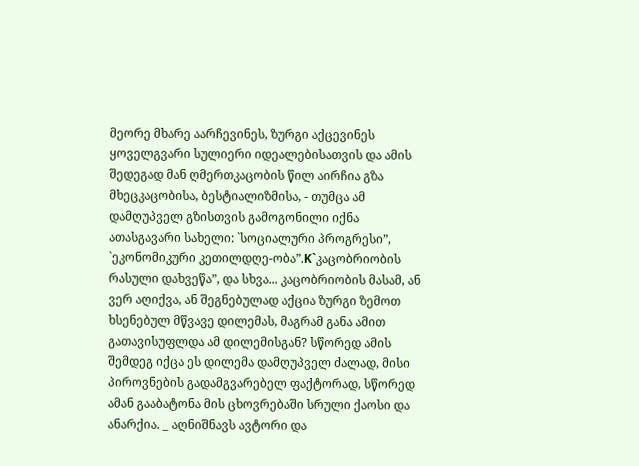მეორე მხარე აარჩევინეს, ზურგი აქცევინეს ყოველგვარი სულიერი იდეალებისათვის და ამის შედეგად მან ღმერთკაცობის წილ აირჩია გზა მხეცკაცობისა, ბესტიალიზმისა, - თუმცა ამ დამღუპველ გზისთვის გამოგონილი იქნა ათასგავარი სახელი: `სოციალური პროგრესი”, `ეკონომიკური კეთილდღე-ობა”.K`კაცობრიობის რასული დახვეწა”, და სხვა... კაცობრიობის მასამ, ან ვერ აღიქვა, ან შეგნებულად აქცია ზურგი ზემოთ ხსენებულ მწვავე დილემას, მაგრამ განა ამით გათავისუფლდა ამ დილემისგან? სწორედ ამის შემდეგ იქცა ეს დილემა დამღუპველ ძალად, მისი პიროვნების გადამგვარებელ ფაქტორად, სწორედ ამან გააბატონა მის ცხოვრებაში სრული ქაოსი და ანარქია. _ აღნიშნავს ავტორი და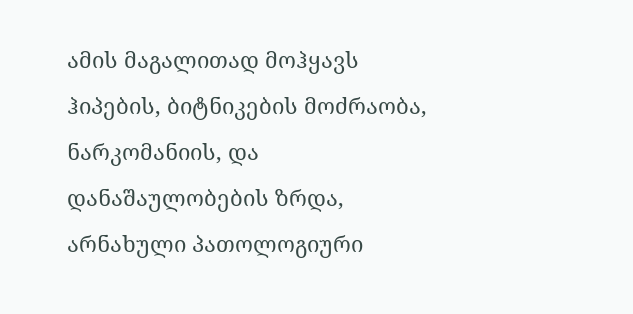ამის მაგალითად მოჰყავს ჰიპების, ბიტნიკების მოძრაობა, ნარკომანიის, და დანაშაულობების ზრდა, არნახული პათოლოგიური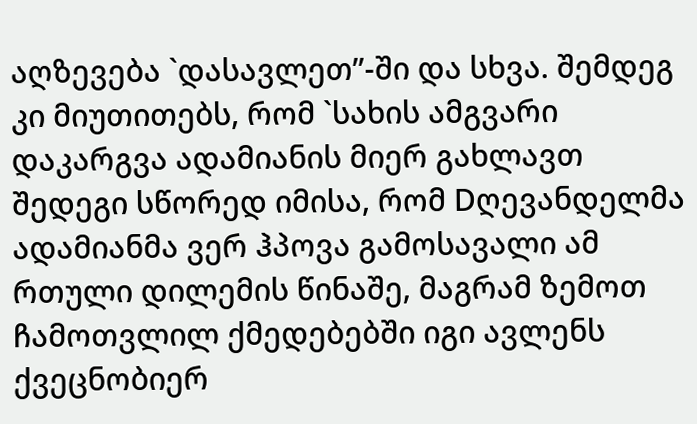აღზევება `დასავლეთ”-ში და სხვა. შემდეგ კი მიუთითებს, რომ `სახის ამგვარი დაკარგვა ადამიანის მიერ გახლავთ შედეგი სწორედ იმისა, რომ Dღევანდელმა ადამიანმა ვერ ჰპოვა გამოსავალი ამ რთული დილემის წინაშე, მაგრამ ზემოთ ჩამოთვლილ ქმედებებში იგი ავლენს ქვეცნობიერ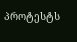პროტესტს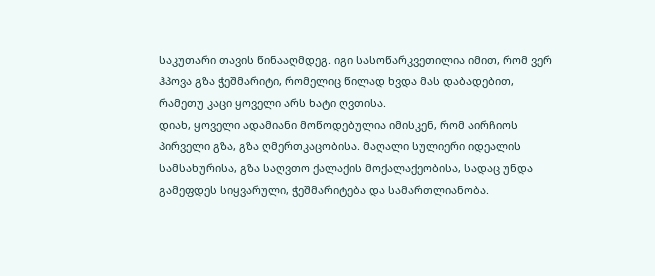საკუთარი თავის წინააღმდეგ. იგი სასოწარკვეთილია იმით, რომ ვერ ჰპოვა გზა ჭეშმარიტი, რომელიც წილად ხვდა მას დაბადებით, რამეთუ კაცი ყოველი არს ხატი ღვთისა.
დიახ, ყოველი ადამიანი მოწოდებულია იმისკენ, რომ აირჩიოს პირველი გზა, გზა ღმერთკაცობისა. მაღალი სულიერი იდეალის სამსახურისა, გზა საღვთო ქალაქის მოქალაქეობისა, სადაც უნდა გამეფდეს სიყვარული, ჭეშმარიტება და სამართლიანობა.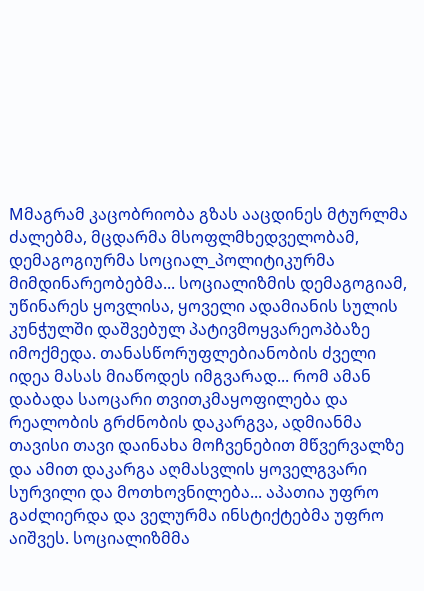Mმაგრამ კაცობრიობა გზას ააცდინეს მტურლმა ძალებმა, მცდარმა მსოფლმხედველობამ, დემაგოგიურმა სოციალ_პოლიტიკურმა მიმდინარეობებმა... სოციალიზმის დემაგოგიამ, უწინარეს ყოვლისა, ყოველი ადამიანის სულის კუნჭულში დაშვებულ პატივმოყვარეოპბაზე იმოქმედა. თანასწორუფლებიანობის ძველი იდეა მასას მიაწოდეს იმგვარად... რომ ამან დაბადა საოცარი თვითკმაყოფილება და რეალობის გრძნობის დაკარგვა, ადმიანმა თავისი თავი დაინახა მოჩვენებით მწვერვალზე და ამით დაკარგა აღმასვლის ყოველგვარი სურვილი და მოთხოვნილება... აპათია უფრო გაძლიერდა და ველურმა ინსტიქტებმა უფრო აიშვეს. სოციალიზმმა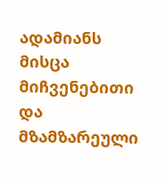ადამიანს მისცა მიჩვენებითი და მზამზარეული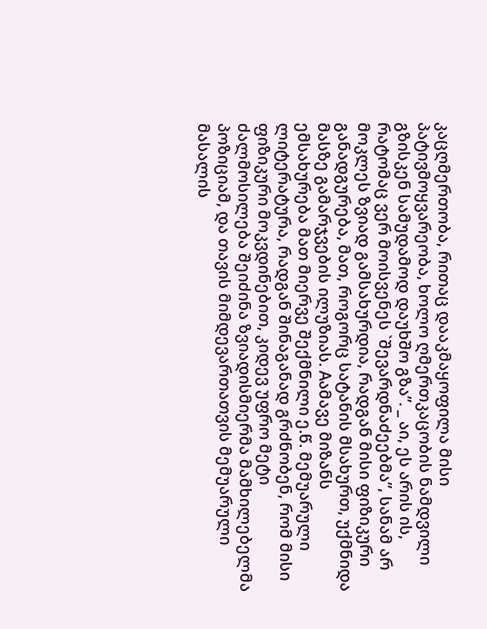კაცღმერთობა, რითაც დააკმაყოფილა მისი პატივმოყვარეობა, ხოლო ღმერთკაცობის ნამდვილი გზისკენ სამუდამოდ დაუხშო გზა”. _ აი, ეს არის ის, რატომაც ვერ მოისვენეს `შევარდნაძეებმა”, სანამ არ მოკლეს ზვიად გამსახურდია, რადგან მისი ფიზიკური განადგურება, მათ, როგორც სატანის მსახურთ, უქმნიდა მასზე გამარჯვების ილუზიას. Aამავე მიზანს ემსახურება მათ მიერვე შექმნილი ე.წ. მემუარული ლიტერატურა, რადგან შინაგანად გრძნობენ, რომ მისი ფიზიკური მოკვდინებით, კიდევ უფრო მეტი ძალმოსილება შეიძინა ზვიადისმიერმა მამხილებელმა პოზიციამ, და თავის მიმდევართათვის მემუარული მასალის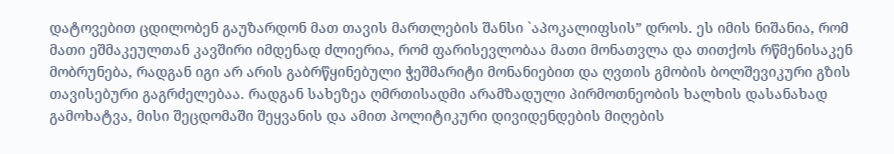დატოვებით ცდილობენ გაუზარდონ მათ თავის მართლების შანსი `აპოკალიფსის” დროს. ეს იმის ნიშანია, რომ მათი ეშმაკეულთან კავშირი იმდენად ძლიერია, რომ ფარისევლობაა მათი მონათვლა და თითქოს რწმენისაკენ მობრუნება, რადგან იგი არ არის გაბრწყინებული ჭეშმარიტი მონანიებით და ღვთის გმობის ბოლშევიკური გზის თავისებური გაგრძელებაა. რადგან სახეზეა ღმრთისადმი არამზადული პირმოთნეობის ხალხის დასანახად გამოხატვა, მისი შეცდომაში შეყვანის და ამით პოლიტიკური დივიდენდების მიღების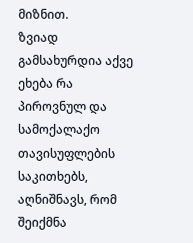მიზნით.
ზვიად გამსახურდია აქვე ეხება რა პიროვნულ და სამოქალაქო თავისუფლების საკითხებს, აღნიშნავს, რომ შეიქმნა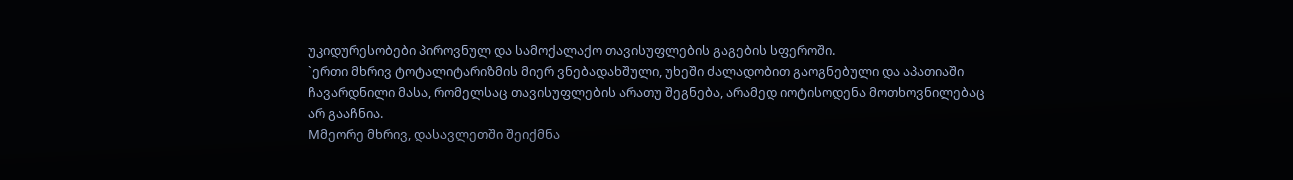უკიდურესობები პიროვნულ და სამოქალაქო თავისუფლების გაგების სფეროში.
`ერთი მხრივ ტოტალიტარიზმის მიერ ვნებადახშული, უხეში ძალადობით გაოგნებული და აპათიაში ჩავარდნილი მასა, რომელსაც თავისუფლების არათუ შეგნება, არამედ იოტისოდენა მოთხოვნილებაც არ გააჩნია.
Mმეორე მხრივ, დასავლეთში შეიქმნა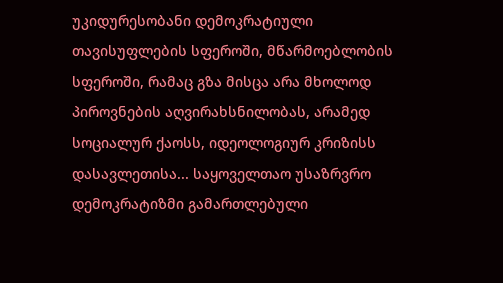უკიდურესობანი დემოკრატიული თავისუფლების სფეროში, მწარმოებლობის სფეროში, რამაც გზა მისცა არა მხოლოდ პიროვნების აღვირახსნილობას, არამედ სოციალურ ქაოსს, იდეოლოგიურ კრიზისს დასავლეთისა... საყოველთაო უსაზრვრო დემოკრატიზმი გამართლებული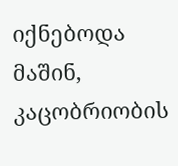იქნებოდა მაშინ, კაცობრიობის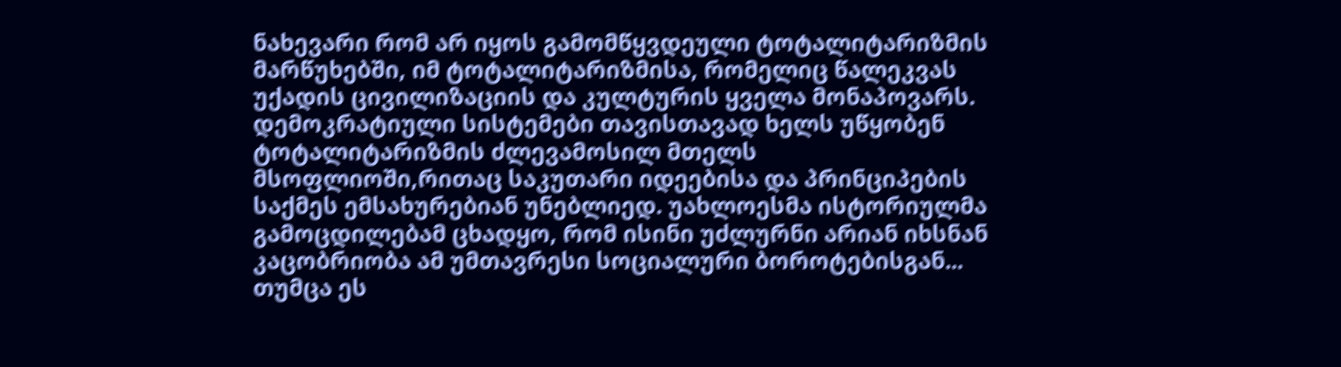ნახევარი რომ არ იყოს გამომწყვდეული ტოტალიტარიზმის მარწუხებში, იმ ტოტალიტარიზმისა, რომელიც წალეკვას უქადის ცივილიზაციის და კულტურის ყველა მონაპოვარს. დემოკრატიული სისტემები თავისთავად ხელს უწყობენ ტოტალიტარიზმის ძლევამოსილ მთელს მსოფლიოში,რითაც საკუთარი იდეებისა და პრინციპების საქმეს ემსახურებიან უნებლიედ. უახლოესმა ისტორიულმა გამოცდილებამ ცხადყო, რომ ისინი უძლურნი არიან იხსნან კაცობრიობა ამ უმთავრესი სოციალური ბოროტებისგან... თუმცა ეს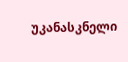უკანასკნელი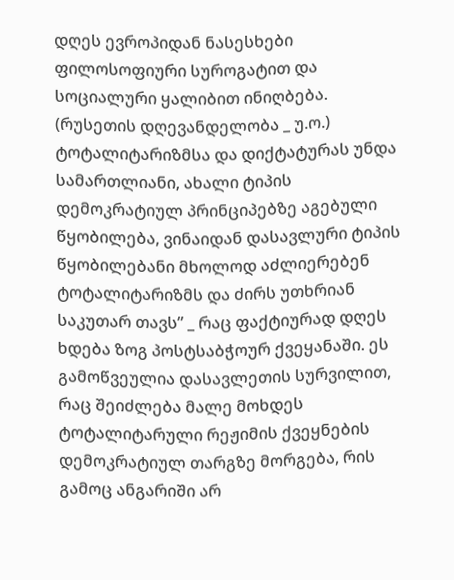დღეს ევროპიდან ნასესხები ფილოსოფიური სუროგატით და სოციალური ყალიბით ინიღბება. (რუსეთის დღევანდელობა _ უ.ო.) ტოტალიტარიზმსა და დიქტატურას უნდა სამართლიანი, ახალი ტიპის დემოკრატიულ პრინციპებზე აგებული წყობილება, ვინაიდან დასავლური ტიპის წყობილებანი მხოლოდ აძლიერებენ ტოტალიტარიზმს და ძირს უთხრიან საკუთარ თავს” _ რაც ფაქტიურად დღეს ხდება ზოგ პოსტსაბჭოურ ქვეყანაში. ეს გამოწვეულია დასავლეთის სურვილით, რაც შეიძლება მალე მოხდეს ტოტალიტარული რეჟიმის ქვეყნების დემოკრატიულ თარგზე მორგება, რის გამოც ანგარიში არ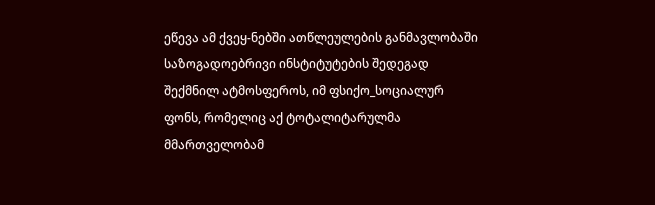ეწევა ამ ქვეყ-ნებში ათწლეულების განმავლობაში საზოგადოებრივი ინსტიტუტების შედეგად შექმნილ ატმოსფეროს, იმ ფსიქო_სოციალურ ფონს, რომელიც აქ ტოტალიტარულმა მმართველობამ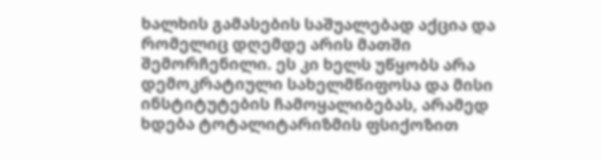ხალხის გამასების საშუალებად აქცია და რომელიც დღემდე არის მათში შემორჩენილი. ეს კი ხელს უწყობს არა დემოკრატიული სახელმწიფოსა და მისი ინსტიტუტების ჩამოყალიბებას, არამედ ხდება ტოტალიტარიზმის ფსიქოზით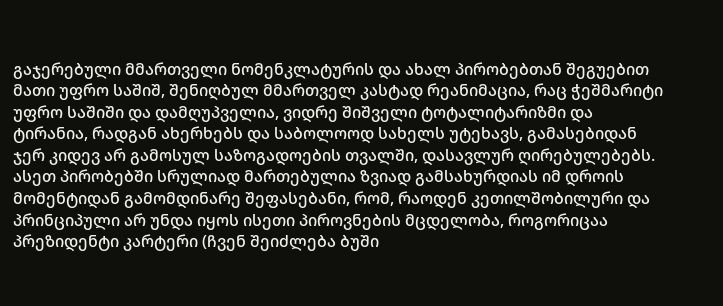გაჯერებული მმართველი ნომენკლატურის და ახალ პირობებთან შეგუებით მათი უფრო საშიშ, შენიღბულ მმართველ კასტად რეანიმაცია, რაც ჭეშმარიტი უფრო საშიში და დამღუპველია, ვიდრე შიშველი ტოტალიტარიზმი და ტირანია, რადგან ახერხებს და საბოლოოდ სახელს უტეხავს, გამასებიდან ჯერ კიდევ არ გამოსულ საზოგადოების თვალში, დასავლურ ღირებულებებს. ასეთ პირობებში სრულიად მართებულია ზვიად გამსახურდიას იმ დროის მომენტიდან გამომდინარე შეფასებანი, რომ, რაოდენ კეთილშობილური და პრინციპული არ უნდა იყოს ისეთი პიროვნების მცდელობა, როგორიცაა პრეზიდენტი კარტერი (ჩვენ შეიძლება ბუში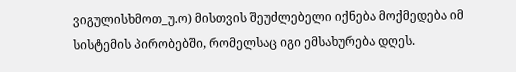ვიგულისხმოთ_უ.ო) მისთვის შეუძლებელი იქნება მოქმედება იმ სისტემის პირობებში, რომელსაც იგი ემსახურება დღეს.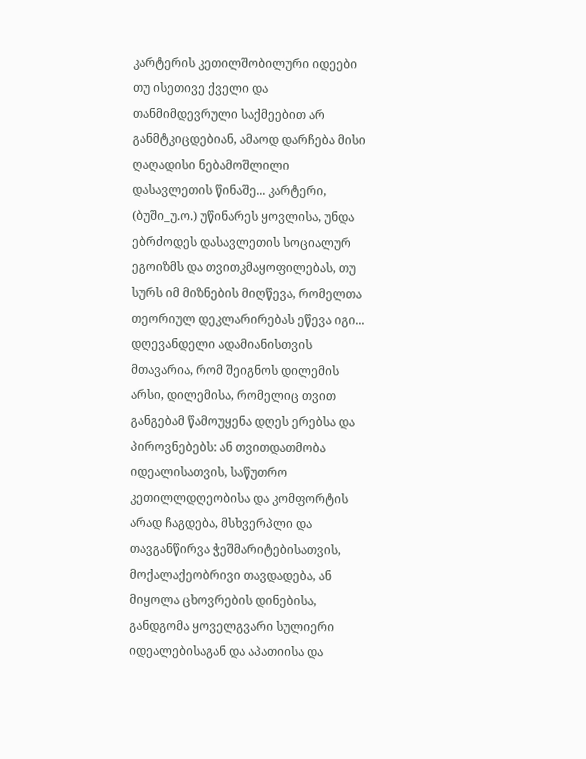კარტერის კეთილშობილური იდეები თუ ისეთივე ქველი და თანმიმდევრული საქმეებით არ განმტკიცდებიან, ამაოდ დარჩება მისი ღაღადისი ნებამოშლილი დასავლეთის წინაშე... კარტერი, (ბუში_უ.ო.) უწინარეს ყოვლისა, უნდა ებრძოდეს დასავლეთის სოციალურ ეგოიზმს და თვითკმაყოფილებას, თუ სურს იმ მიზნების მიღწევა, რომელთა თეორიულ დეკლარირებას ეწევა იგი... დღევანდელი ადამიანისთვის მთავარია, რომ შეიგნოს დილემის არსი, დილემისა, რომელიც თვით განგებამ წამოუყენა დღეს ერებსა და პიროვნებებს: ან თვითდათმობა იდეალისათვის, საწუთრო კეთილლდღეობისა და კომფორტის არად ჩაგდება, მსხვერპლი და თავგანწირვა ჭეშმარიტებისათვის, მოქალაქეობრივი თავდადება, ან მიყოლა ცხოვრების დინებისა, განდგომა ყოველგვარი სულიერი იდეალებისაგან და აპათიისა და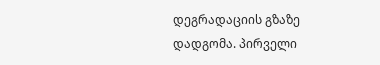დეგრადაციის გზაზე დადგომა. პირველი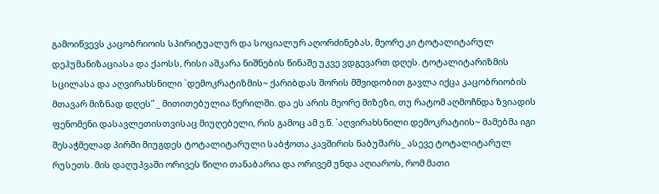გამოიწვევს კაცობრიოის სპირიტუალურ და სოციალურ აღორძინებას, მეორე კი ტოტალიტარულ დეჰუმანიზაციასა და ქაოსს, რისი აშკარა ნიშნების წინაშე უკვე ვდგევართ დღეს. ტოტალიტარიზმის სცილასა და აღვირახსნილი `დემოკრატიზმის~ ქარიბდას შორის მშვიდობით გავლა იქცა კაცობრიობის მთავარ მიზნად დღეს” _ მითითებულია წერილში. და ეს არის მეორე მიზეზი, თუ რატომ აღმოჩნდა ზვიადის ფენომენი დასავლეთისთვისაც მიუღებელი, რის გამოც ამ ე.წ. `აღვირახსნილი დემოკრატიის~ მამებმა იგი შესაჭმელად პირში მიუგდეს ტოტალიტარული საბჭოთა კავშირის ნაბუშარს_ ასევე ტოტალიტარულ რუსეთს. მის დაღუპვაში ორივეს წილი თანაბარია და ორივემ უნდა აღიაროს, რომ მათი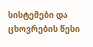სისტემები და ცხოვრების წესი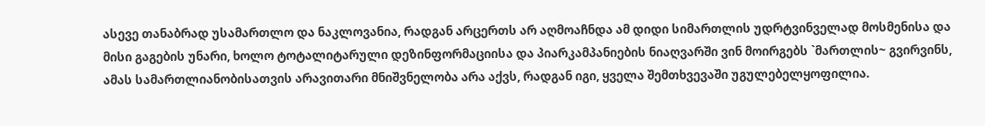ასევე თანაბრად უსამართლო და ნაკლოვანია, რადგან არცერთს არ აღმოაჩნდა ამ დიდი სიმართლის უდრტვინველად მოსმენისა და მისი გაგების უნარი, ხოლო ტოტალიტარული დეზინფორმაციისა და პიარკამპანიების ნიაღვარში ვინ მოირგებს `მართლის~ გვირვინს, ამას სამართლიანობისათვის არავითარი მნიშვნელობა არა აქვს, რადგან იგი, ყველა შემთხვევაში უგულებელყოფილია.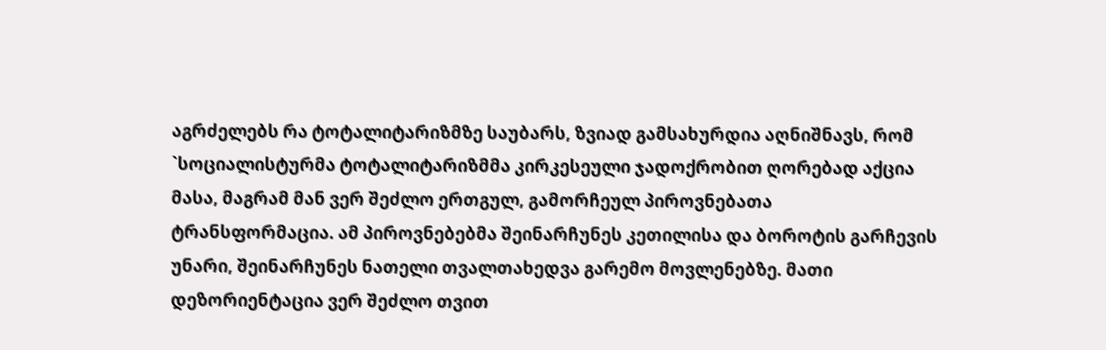აგრძელებს რა ტოტალიტარიზმზე საუბარს, ზვიად გამსახურდია აღნიშნავს, რომ `სოციალისტურმა ტოტალიტარიზმმა კირკესეული ჯადოქრობით ღორებად აქცია მასა, მაგრამ მან ვერ შეძლო ერთგულ, გამორჩეულ პიროვნებათა ტრანსფორმაცია. ამ პიროვნებებმა შეინარჩუნეს კეთილისა და ბოროტის გარჩევის უნარი, შეინარჩუნეს ნათელი თვალთახედვა გარემო მოვლენებზე. მათი დეზორიენტაცია ვერ შეძლო თვით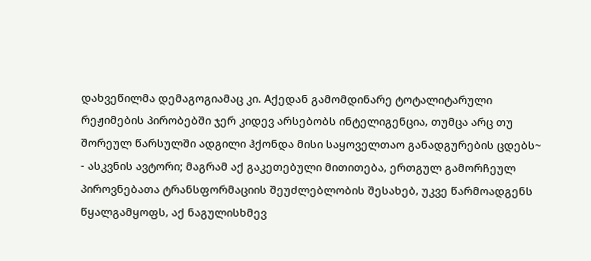დახვეწილმა დემაგოგიამაც კი. Aქედან გამომდინარე ტოტალიტარული რეჟიმების პირობებში ჯერ კიდევ არსებობს ინტელიგენცია, თუმცა არც თუ შორეულ წარსულში ადგილი ჰქონდა მისი საყოველთაო განადგურების ცდებს~ - ასკვნის ავტორი; მაგრამ აქ გაკეთებული მითითება, ერთგულ გამორჩეულ პიროვნებათა ტრანსფორმაციის შეუძლებლობის შესახებ, უკვე წარმოადგენს წყალგამყოფს, აქ ნაგულისხმევ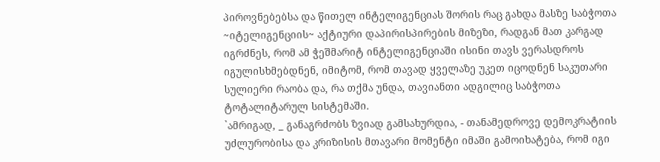პიროვნებებსა და წითელ ინტელიგენციას შორის რაც გახდა მასზე საბჭოთა ~იტელიგენციის~ აქტიური დაპირისპირების მიზეზი, რადგან მათ კარგად იგრძნეს, რომ ამ ჭეშმარიტ ინტელიგენციაში ისინი თავს ვერასდროს იგულისხმებდნენ, იმიტომ, რომ თავად ყველაზე უკეთ იცოდნენ საკუთარი სულიერი რაობა და, რა თქმა უნდა, თავიანთი ადგილიც საბჭოთა ტოტალიტარულ სისტემაში.
`ამრიგად, _ განაგრძობს ზვიად გამსახურდია, - თანამედროვე დემოკრატიის უძლურობისა და კრიზისის მთავარი მომენტი იმაში გამოიხატება, რომ იგი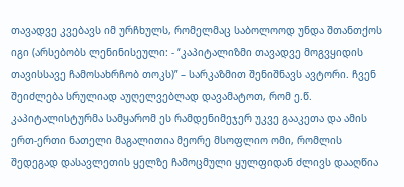თავადვე კვებავს იმ ურჩხულს, რომელმაც საბოლოოდ უნდა შთანთქოს იგი (არსებობს ლენინისეული: - “კაპიტალიზმი თავადვე მოგვყიდის თავისსავე ჩამოსახრჩობ თოკს)” – სარკაზმით შენიშნავს ავტორი. ჩვენ შეიძლება სრულიად აუღელვებლად დავამატოთ, რომ ე.წ. კაპიტალისტურმა სამყარომ ეს რამდენიმეჯერ უკვე გააკეთა და ამის ერთ-ერთი ნათელი მაგალითია მეორე მსოფლიო ომი, რომლის შედეგად დასავლეთის ყელზე ჩამოცმული ყულფიდან ძლივს დააღწია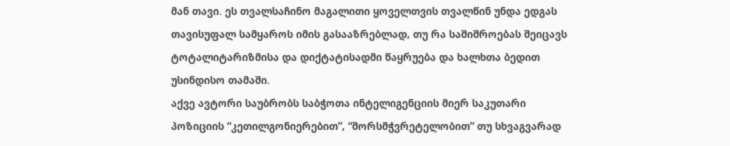მან თავი. ეს თვალსაჩინო მაგალითი ყოველთვის თვალწინ უნდა ედგას თავისუფალ სამყაროს იმის გასააზრებლად, თუ რა საშიშროებას შეიცავს ტოტალიტარიზმისა და დიქტატისადმი წაყრუება და ხალხთა ბედით უსინდისო თამაში.
აქვე ავტორი საუბრობს საბჭოთა ინტელიგენციის მიერ საკუთარი პოზიციის “კეთილგონიერებით”, “შორსმჭვრეტელობით” თუ სხვაგვარად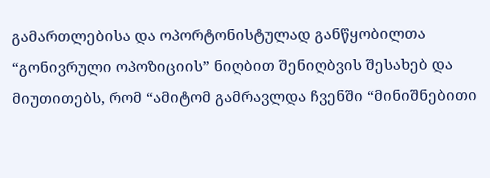გამართლებისა და ოპორტონისტულად განწყობილთა “გონივრული ოპოზიციის” ნიღბით შენიღბვის შესახებ და მიუთითებს, რომ “ამიტომ გამრავლდა ჩვენში “მინიშნებითი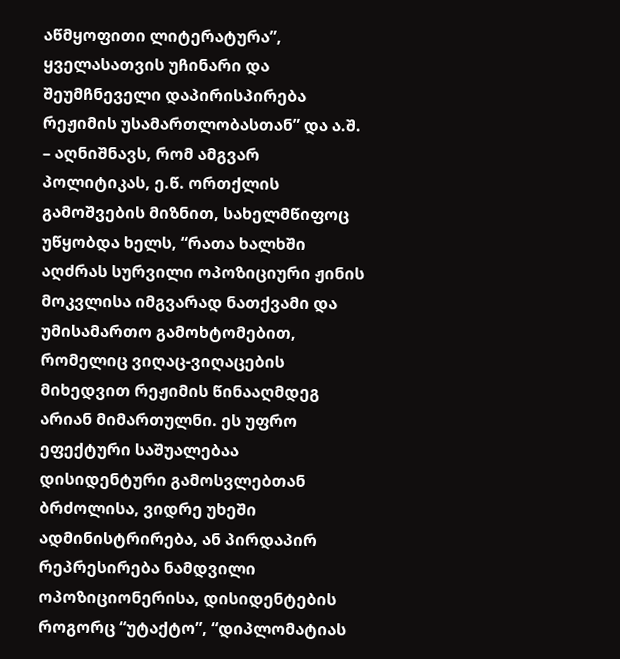აწმყოფითი ლიტერატურა”, ყველასათვის უჩინარი და შეუმჩნეველი დაპირისპირება რეჟიმის უსამართლობასთან” და ა.შ. – აღნიშნავს, რომ ამგვარ პოლიტიკას, ე.წ. ორთქლის გამოშვების მიზნით, სახელმწიფოც უწყობდა ხელს, “რათა ხალხში აღძრას სურვილი ოპოზიციური ჟინის მოკვლისა იმგვარად ნათქვამი და უმისამართო გამოხტომებით, რომელიც ვიღაც-ვიღაცების მიხედვით რეჟიმის წინააღმდეგ არიან მიმართულნი. ეს უფრო ეფექტური საშუალებაა დისიდენტური გამოსვლებთან ბრძოლისა, ვიდრე უხეში ადმინისტრირება, ან პირდაპირ რეპრესირება ნამდვილი ოპოზიციონერისა, დისიდენტების როგორც “უტაქტო”, “დიპლომატიას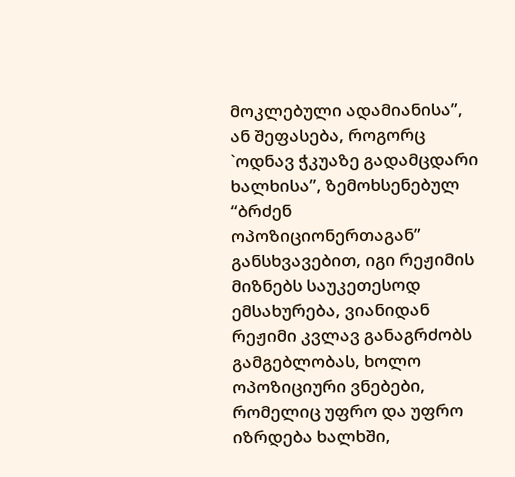მოკლებული ადამიანისა”, ან შეფასება, როგორც `ოდნავ ჭკუაზე გადამცდარი ხალხისა”, ზემოხსენებულ “ბრძენ ოპოზიციონერთაგან” განსხვავებით, იგი რეჟიმის მიზნებს საუკეთესოდ ემსახურება, ვიანიდან რეჟიმი კვლავ განაგრძობს გამგებლობას, ხოლო ოპოზიციური ვნებები, რომელიც უფრო და უფრო იზრდება ხალხში,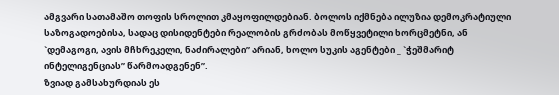ამგვარი სათამაშო თოფის სროლით კმაყოფილდებიან. ბოლოს იქმნება ილუზია დემოკრატიული საზოგადოებისა, სადაც დისიდენტები რეალობის გრძობას მოწყვეტილი ხორცმეტნი, ან `დემაგოგი, ავის მჩხრეკელი, ნაძირალები” არიან, ხოლო სუკის აგენტები _ `ჭეშმარიტ ინტელიგენციას” წარმოადგენენ”.
ზვიად გამსახურდიას ეს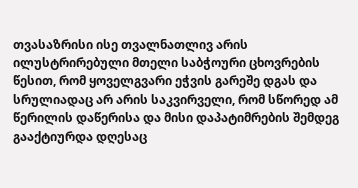თვასაზრისი ისე თვალნათლივ არის ილუსტრირებული მთელი საბჭოური ცხოვრების წესით, რომ ყოველგვარი ეჭვის გარეშე დგას და სრულიადაც არ არის საკვირველი, რომ სწორედ ამ წერილის დაწერისა და მისი დაპატიმრების შემდეგ გააქტიურდა დღესაც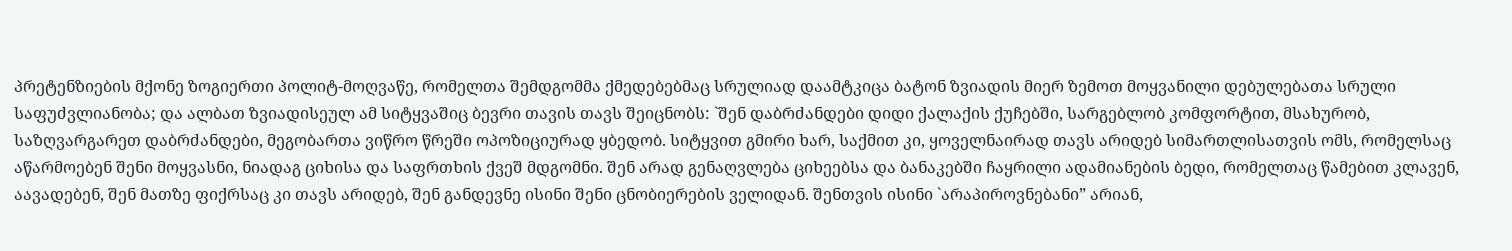პრეტენზიების მქონე ზოგიერთი პოლიტ-მოღვაწე, რომელთა შემდგომმა ქმედებებმაც სრულიად დაამტკიცა ბატონ ზვიადის მიერ ზემოთ მოყვანილი დებულებათა სრული საფუძვლიანობა; და ალბათ ზვიადისეულ ამ სიტყვაშიც ბევრი თავის თავს შეიცნობს: `შენ დაბრძანდები დიდი ქალაქის ქუჩებში, სარგებლობ კომფორტით, მსახურობ, საზღვარგარეთ დაბრძანდები, მეგობართა ვიწრო წრეში ოპოზიციურად ყბედობ. სიტყვით გმირი ხარ, საქმით კი, ყოველნაირად თავს არიდებ სიმართლისათვის ომს, რომელსაც აწარმოებენ შენი მოყვასნი, ნიადაგ ციხისა და საფრთხის ქვეშ მდგომნი. შენ არად გენაღვლება ციხეებსა და ბანაკებში ჩაყრილი ადამიანების ბედი, რომელთაც წამებით კლავენ, აავადებენ, შენ მათზე ფიქრსაც კი თავს არიდებ, შენ განდევნე ისინი შენი ცნობიერების ველიდან. შენთვის ისინი `არაპიროვნებანი” არიან,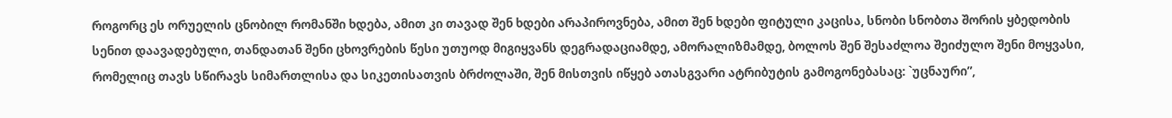როგორც ეს ორუელის ცნობილ რომანში ხდება, ამით კი თავად შენ ხდები არაპიროვნება, ამით შენ ხდები ფიტული კაცისა, სნობი სნობთა შორის ყბედობის სენით დაავადებული, თანდათან შენი ცხოვრების წესი უთუოდ მიგიყვანს დეგრადაციამდე, ამორალიზმამდე, ბოლოს შენ შესაძლოა შეიძულო შენი მოყვასი, რომელიც თავს სწირავს სიმართლისა და სიკეთისათვის ბრძოლაში, შენ მისთვის იწყებ ათასგვარი ატრიბუტის გამოგონებასაც: `უცნაური”,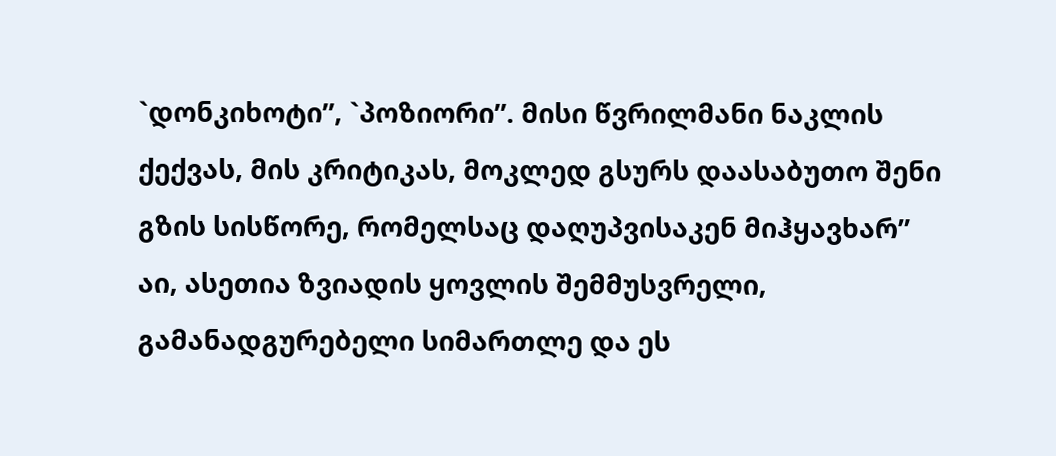`დონკიხოტი”, `პოზიორი”. მისი წვრილმანი ნაკლის ქექვას, მის კრიტიკას, მოკლედ გსურს დაასაბუთო შენი გზის სისწორე, რომელსაც დაღუპვისაკენ მიჰყავხარ”
აი, ასეთია ზვიადის ყოვლის შემმუსვრელი, გამანადგურებელი სიმართლე და ეს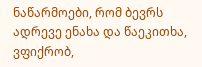ნაწარმოები, რომ ბევრს ადრევე ენახა და წაეკითხა, ვფიქრობ,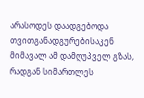არასოდეს დაადგებოდა თვითგანადგურებისაკენ მიმავალ ამ დამღუპველ გზას, რადგან სიმართლეს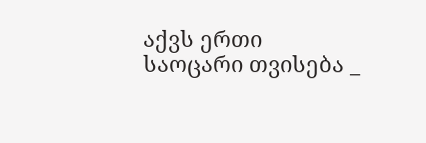აქვს ერთი საოცარი თვისება _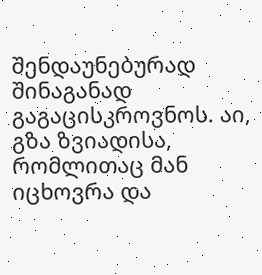შენდაუნებურად შინაგანად გაგაცისკროვნოს. აი, გზა ზვიადისა, რომლითაც მან იცხოვრა და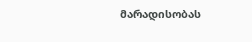მარადისობას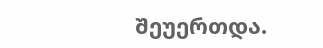შეუერთდა.